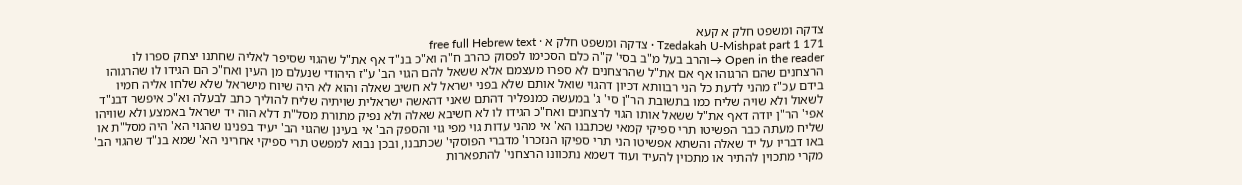צדקה ומשפט חלק א קעא
Tzedakah U-Mishpat part 1 171 · צדקה ומשפט חלק א · free full Hebrew text
Open in the reader →והרב בעל מ"ב בסי' ק"ה כלם הסכימו לפסוק כהרב ח"ה וא"כ בנ"ד אף את"ל שהגוי שסיפר לאליה שחתנו יצחק ספרו לו הרצחנים שהם הרגוהו אף אם את"ל שהרצחנים לא ספרו מעצמם אלא ששאל להם הגוי הב' ע"ז היהודי שנעלם מן העין ואח"כ הם הגידו לו שהרגוהו בידם עכ"ז מהני לדעת כל הני רבוותא דכיון דהגוי שואל אותם שלא בפני ישראל לא חשיב שאלה והוא לא היה שיוח מישראל שלא שלחו אליה חמיו לשאול ולא שויה שליח כמו בתשובת הר"ן סי' ג' במעשה כמנפליר דהתם שאני דהאשה ישראלית שויתיה שליח להוליך כתב לבעלה וא"כ איפשר דבנ"ד אפי' הר"ן יודה דאף את"ל ששאל אותו הגוי לרצחנים ואח"כ הגידו לו לא חשיבא שאלה ולא נפיק מתורת מסל"ת דלא הוה יד ישראל באמצע ולא שוויהו שליח מעתה כבר הפשיטו תרי ספיקי קמאי שכתבנו הא' אי מהני עדות גוי מפי גוי והספק הב' אי בעינן שהגוי הב' יעיד בפנינו שהגוי הא' היה מסל"ת או באו דבריו על יד שאלה והשתא אפשיטו הני תרי ספיקו הנזכרו' מדברי הפוסקי' שכתבנו, ובכן נבוא למפשט תרי ספיקי אחריני הא' שמא בנ"ד שהגוי הב' מקרי מתכוין להתיר או מתכוין להעיד ועוד דשמא נתכוונו הרצחני' להתפארות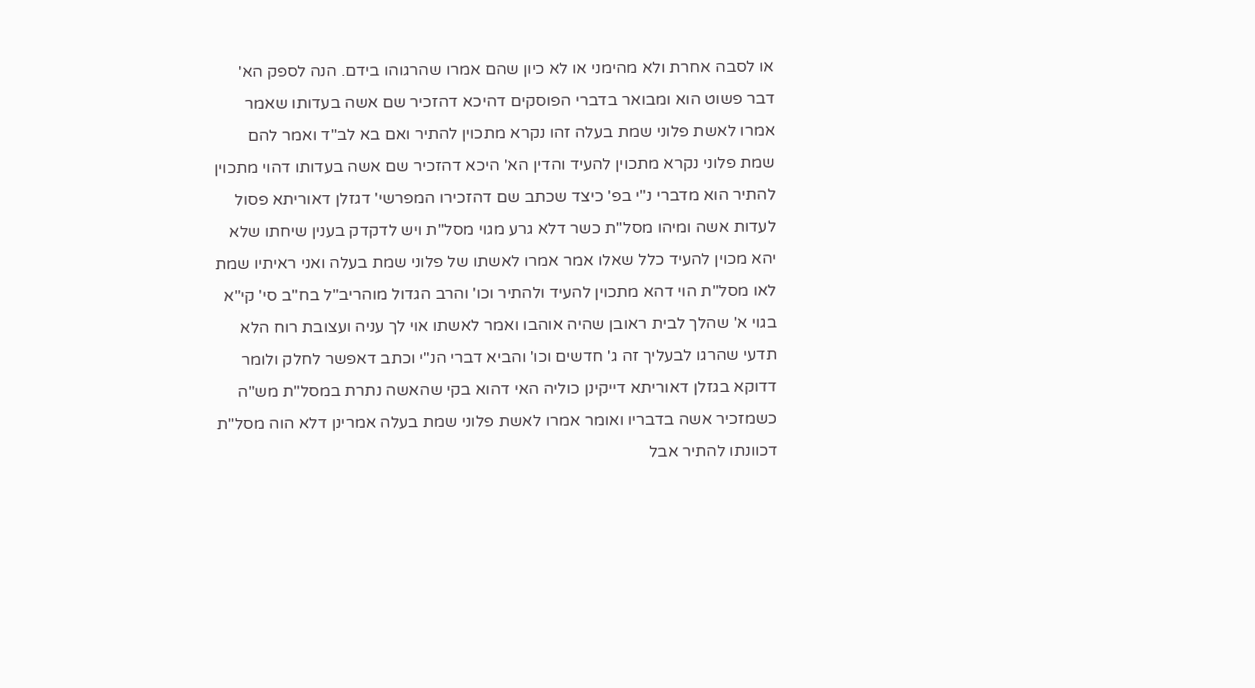או לסבה אחרת ולא מהימני או לא כיון שהם אמרו שהרגוהו בידם. הנה לספק הא' דבר פשוט הוא ומבואר בדברי הפוסקים דהיכא דהזכיר שם אשה בעדותו שאמר אמרו לאשת פלוני שמת בעלה זהו נקרא מתכוין להתיר ואם בא לב"ד ואמר להם שמת פלוני נקרא מתכוין להעיד והדין הא' היכא דהזכיר שם אשה בעדותו דהוי מתכוין להתיר הוא מדברי נ"י בפ' כיצד שכתב שם דהזכירו המפרשי' דגזלן דאוריתא פסול לעדות אשה ומיהו מסל"ת כשר דלא גרע מגוי מסל"ת ויש לדקדק בענין שיחתו שלא יהא מכוין להעיד כלל שאלו אמר אמרו לאשתו של פלוני שמת בעלה ואני ראיתיו שמת לאו מסל"ת הוי דהא מתכוין להעיד ולהתיר וכו' והרב הגדול מוהריב"ל בח"ב סי' קי"א בגוי א' שהלך לבית ראובן שהיה אוהבו ואמר לאשתו אוי לך עניה ועצובת רוח הלא תדעי שהרגו לבעליך זה ג' חדשים וכו' והביא דברי הנ"י וכתב דאפשר לחלק ולומר דדוקא בגזלן דאוריתא דייקינן כוליה האי דהוא בקי שהאשה נתרת במסל"ת מש"ה כשמזכיר אשה בדבריו ואומר אמרו לאשת פלוני שמת בעלה אמרינן דלא הוה מסל"ת דכוונתו להתיר אבל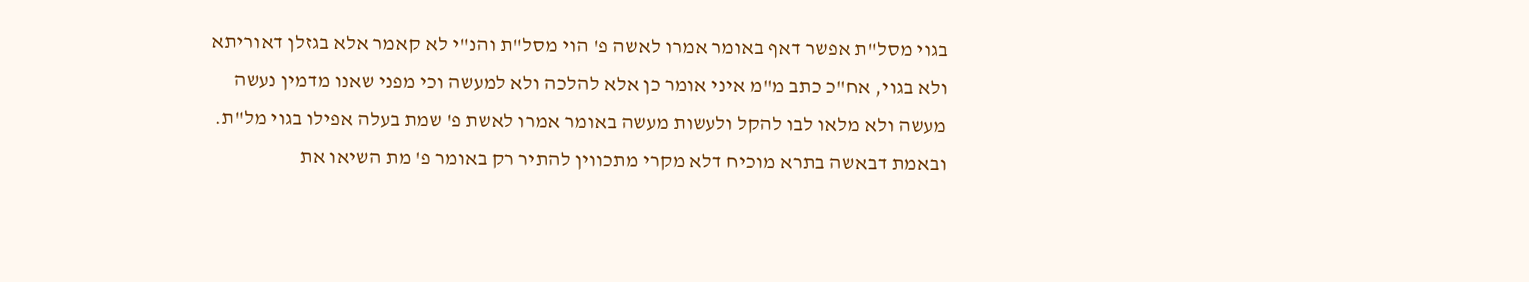בגוי מסל"ת אפשר דאף באומר אמרו לאשה פ' הוי מסל"ת והנ"י לא קאמר אלא בגזלן דאוריתא ולא בגוי, אח"כ כתב מ"מ איני אומר כן אלא להלכה ולא למעשה וכי מפני שאנו מדמין נעשה מעשה ולא מלאו לבו להקל ולעשות מעשה באומר אמרו לאשת פ' שמת בעלה אפילו בגוי מל"ת. ובאמת דבאשה בתרא מוכיח דלא מקרי מתכווין להתיר רק באומר פ' מת השיאו את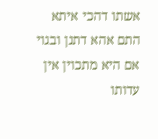אשתו דהכי איתא התם אהא דתנן ובגוי אם היא מתכוין אין עדותו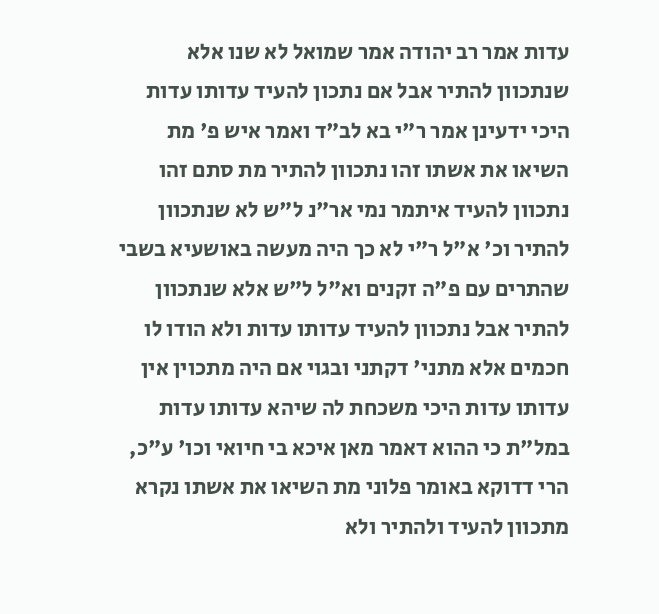עדות אמר רב יהודה אמר שמואל לא שנו אלא שנתכוון להתיר אבל אם נתכון להעיד עדותו עדות היכי ידעינן אמר ר"י בא לב"ד ואמר איש פ' מת השיאו את אשתו זהו נתכוון להתיר מת סתם זהו נתכוון להעיד איתמר נמי אר"נ ל"ש לא שנתכוון להתיר וכ' א"ל ר"י לא כך היה מעשה באושעיא בשבי שהתרים עם פ"ה זקנים וא"ל ל"ש אלא שנתכוון להתיר אבל נתכוון להעיד עדותו עדות ולא הודו לו חכמים אלא מתני' דקתני ובגוי אם היה מתכוין אין עדותו עדות היכי משכחת לה שיהא עדותו עדות במל"ת כי ההוא דאמר מאן איכא בי חיואי וכו' ע"כ, הרי דדוקא באומר פלוני מת השיאו את אשתו נקרא מתכוון להעיד ולהתיר ולא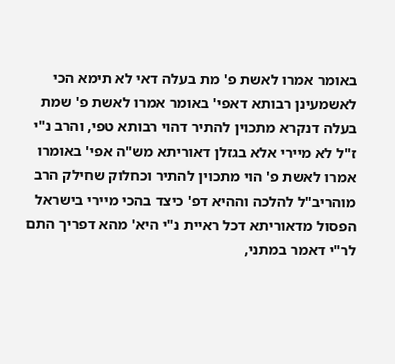באומר אמרו לאשת פ' מת בעלה דאי לא תימא הכי לאשמעינן רבותא דאפי' באומר אמרו לאשת פ' שמת בעלה דנקרא מתכוין להתיר דהוי רבותא טפי, והרב נ"י ז"ל לא מיירי אלא בגזלן דאוריתא מש"ה אפי' באומרו אמרו לאשת פ' הוי מתכוין להתיר וכחלוק שחילק הרב מוהריב"ל להלכה וההיא דפ' כיצד בהכי מיירי בישראל הפסול מדאוריתא דכל ראיית נ"י היא' מהא דפריך התם לר"י דאמר במתני,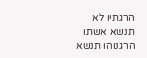הרגתיו לא תנשא אשתו הרגנוהו תנשא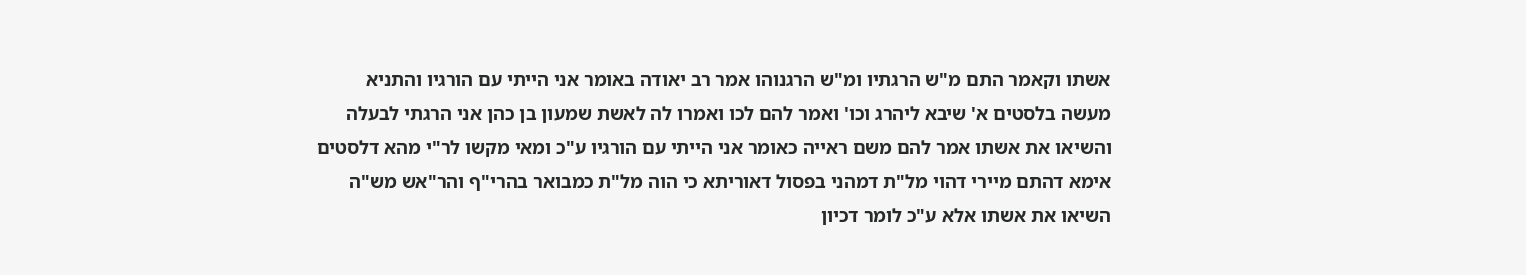אשתו וקאמר התם מ"ש הרגתיו ומ"ש הרגנוהו אמר רב יאודה באומר אני הייתי עם הורגיו והתניא מעשה בלסטים א' שיבא ליהרג וכו' ואמר להם לכו ואמרו לה לאשת שמעון בן כהן אני הרגתי לבעלה והשיאו את אשתו אמר להם משם ראייה כאומר אני הייתי עם הורגיו ע"כ ומאי מקשו לר"י מהא דלסטים אימא דהתם מיירי דהוי מל"ת דמהני בפסול דאוריתא כי הוה מל"ת כמבואר בהרי"ף והר"אש מש"ה השיאו את אשתו אלא ע"כ לומר דכיון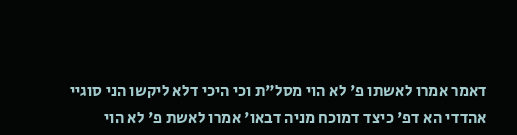דאמר אמרו לאשתו פ' לא הוי מסל"ת וכי היכי דלא ליקשו הני סוגיי אהדדי הא דפ' כיצד דמוכח מניה דבאו' אמרו לאשת פ' לא הוי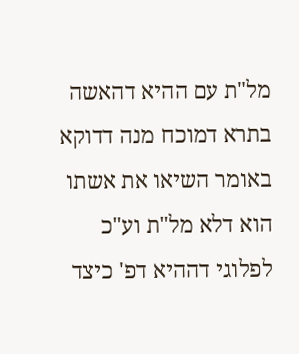מל"ת עם ההיא דהאשה בתרא דמוכח מנה דדוקא באומר השיאו את אשתו הוא דלא מל"ת וע"כ לפלוגי דההיא דפ' כיצד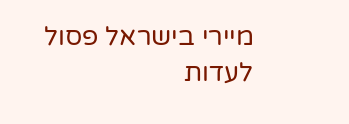מיירי בישראל פסול לעדות